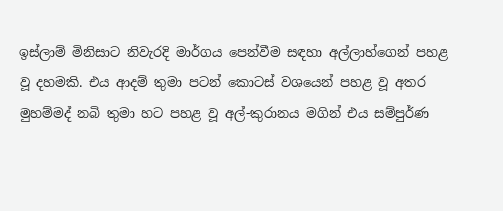ඉස්ලාම් මිනිසාට නිවැරදි මාර්ගය පෙන්වීම සඳහා අල්ලාහ්ගෙන් පහළ වූ දහමකි. එය ආදම් තුමා පටන් කොටස් වශයෙන් පහළ වූ අතර මුහම්මද් නබි තුමා හට පහළ වූ අල්-කුරානය මගින් එය සම්පුර්ණ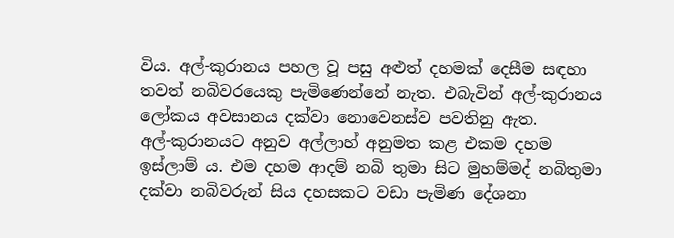විය. අල්-කුරානය පහල වූ පසු අළුත් දහමක් දෙසීම සඳහා තවත් නබිවරයෙකු පැමිණෙන්නේ නැත. එබැවින් අල්-කුරානය ලෝකය අවසානය දක්වා නොවෙනස්ව පවතිනු ඇත.
අල්-කුරානයට අනුව අල්ලාහ් අනුමත කළ එකම දහම ඉස්ලාම් ය. එම දහම ආදම් නබි තුමා සිට මුහම්මද් නබිතුමා දක්වා නබිවරුන් සිය දහසකට වඩා පැමිණ දේශනා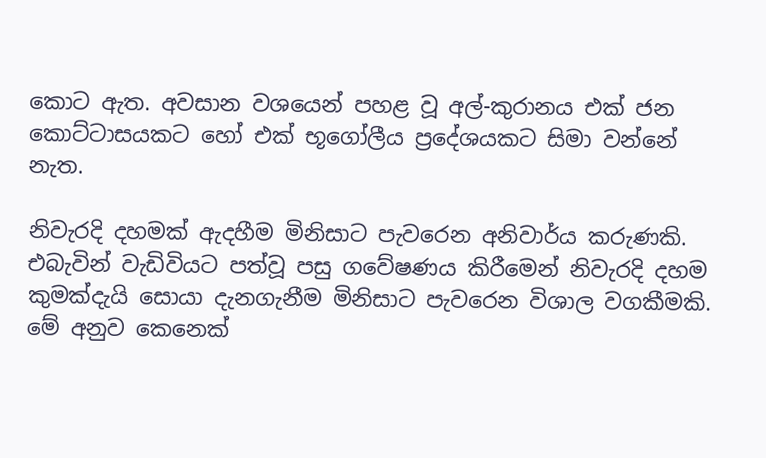කොට ඇත. අවසාන වශයෙන් පහළ වූ අල්-කුරානය එක් ජන කොට්ටාසයකට හෝ එක් භූගෝලීය ප්‍රදේශයකට සිමා වන්නේ නැත.

නිවැරදි දහමක් ඇදහීම මිනිසාට පැවරෙන අනිවාර්ය කරුණකි. එබැවින් වැඩිවියට පත්වූ පසු ගවේෂණය කිරීමෙන් නිවැරදි දහම කුමක්දැයි සොයා දැනගැනීම මිනිසාට පැවරෙන විශාල වගකීමකි. මේ අනුව කෙනෙක්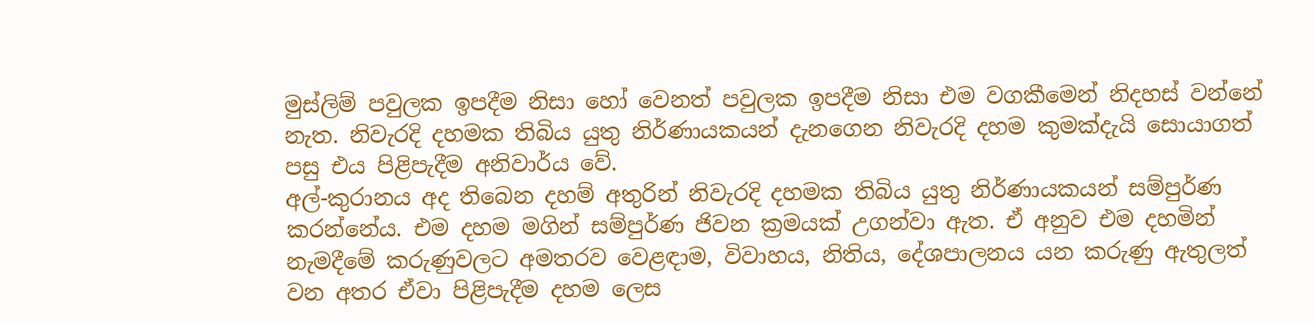මුස්ලිම් පවුලක ඉපදීම නිසා හෝ වෙනත් පවුලක ඉපදීම නිසා එම වගකීමෙන් නිදහස් වන්නේ නැත. නිවැරදි දහමක තිබිය යුතු නිර්ණායකයන් දැනගෙන නිවැරදි දහම කුමක්දැයි සොයාගත් පසු එය පිළිපැදීම අනිවාර්ය වේ.
අල්-කුරානය අද තිබෙන දහම් අතුරින් නිවැරදි දහමක තිබිය යුතු නිර්ණායකයන් සම්පුර්ණ කරන්නේය. එම දහම මගින් සම්පුර්ණ ජිවන ක්‍රමයක් උගන්වා ඇත. ඒ අනුව එම දහමින් නැමදීමේ කරුණුවලට අමතරව වෙළඳාම, විවාහය, නිතිය, දේශපාලනය යන කරුණු ඇතුලත් වන අතර ඒවා පිළිපැදීම දහම ලෙස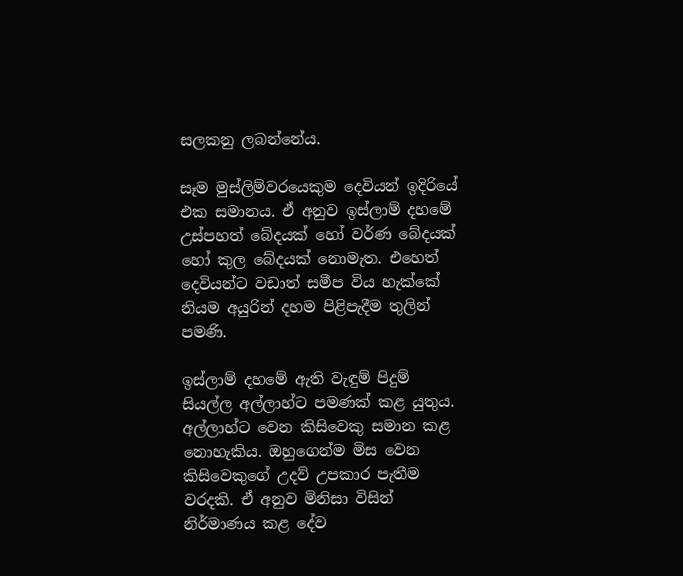සලකනු ලබන්නේය.

සෑම මුස්ලිම්වරයෙකුම දෙවියන් ඉදිරියේ එක සමානය. ඒ අනුව ඉස්ලාම් දහමේ උස්පහත් බේදයක් හෝ වර්ණ බේදයක් හෝ කුල බේදයක් නොමැත. එහෙත් දෙවියන්ට වඩාත් සමීප විය හැක්කේ නියම අයුරින් දහම පිළිපැදීම තුලින් පමණි.

ඉස්ලාම් දහමේ ඇති වැඳුම් පිදුම් සියල්ල අල්ලාහ්ට පමණක් කළ යුතුය. අල්ලාහ්ට වෙන කිසිවෙකු සමාන කළ නොහැකිය. ඔහුගෙන්ම මිස වෙන කිසිවෙකුගේ උදව් උපකාර පැතීම වරදකි. ඒ අනුව මිනිසා විසින් නිර්මාණය කළ දේව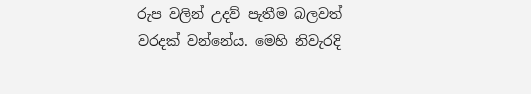රුප වලින් උදව් පැතීම බලවත් වරදක් වන්නේය. මෙහි නිවැරදි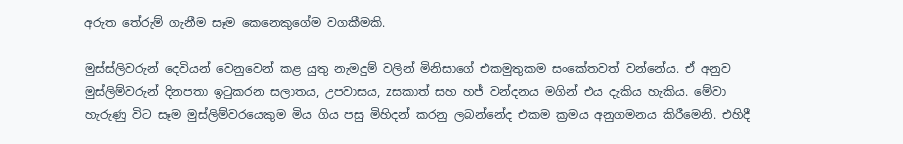අරුත තේරුම් ගැනීම සෑම කෙනෙකුගේම වගකීමකි.

මුස්ස්ලිවරුන් දෙවියන් වෙනුවෙන් කළ යුතු නැමදුම් වලින් මිනිසාගේ එකමුතුකම සංකේතවත් වන්නේය. ඒ අනුව මුස්ලිම්වරුන් දිනපතා ඉටුකරන සලාතය, උපවාසය, zසකාත් සහ හජ් වන්දනය මගින් එය දැකිය හැකිය. මේවා හැරුණු විට සෑම මුස්ලිම්වරයෙකුම මිය ගිය පසු මිහිදන් කරනු ලබන්නේද එකම ක්‍රමය අනුගමනය කිරීමෙනි. එහිදී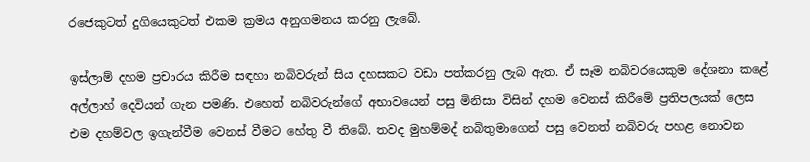රජෙකුටත් දුගියෙකුටත් එකම ක්‍රමය අනුගමනය කරනු ලැබේ.

ඉස්ලාම් දහම ප්‍රචාරය කිරීම සඳහා නබිවරුන් සිය දහසකට වඩා පත්කරනු ලැබ ඇත. ඒ සෑම නබිවරයෙකුම දේශනා කළේ අල්ලාහ් දෙවියන් ගැන පමණි. එහෙත් නබිවරුන්ගේ අභාවයෙන් පසු මිනිසා විසින් දහම වෙනස් කිරීමේ ප්‍රතිපලයක් ලෙස එම දහම්වල ඉගැන්වීම වෙනස් වීමට හේතු වී තිබේ. තවද මුහම්මද් නබිතුමාගෙන් පසු වෙනත් නබිවරු පහළ නොවන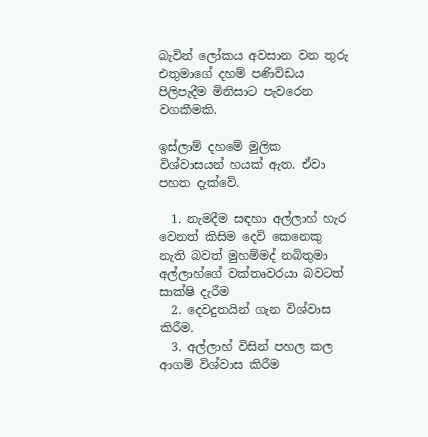බැවින් ලෝකය අවසාන වන තුරු එතුමාගේ දහම් පණිවිඩය පිලිපැදීම මිනිසාට පැවරෙන වගකීමකි.

ඉස්ලාම් දහමේ මුලික විශ්වාසයන් හයක් ඇත. ඒවා පහත දැක්වේ.

  1. නැමදීම සඳහා අල්ලාහ් හැර වෙනත් කිසිම දෙවි කෙනෙකු නැති බවත් මුහම්මද් නබිතුමා අල්ලාහ්ගේ වක්තෘවරයා බවටත් සාක්ෂි දැරීම
  2. දෙවදුතයින් ගැන විශ්වාස කිරීම.
  3. අල්ලාහ් විසින් පහල කල ආගම් විශ්වාස කිරීම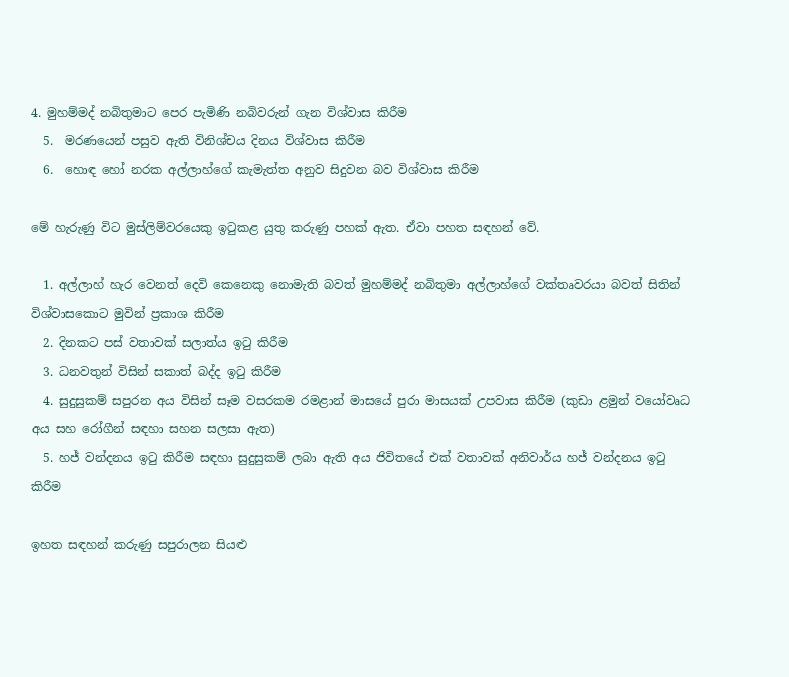4. මුහම්මද් නබිතුමාට පෙර පැමිණි නබිවරුන් ගැන විශ්වාස කිරීම
  5.  මරණයෙන් පසුව ඇති විනිශ්චය දිනය විශ්වාස කිරීම
  6.  හොඳ හෝ නරක අල්ලාහ්ගේ කැමැත්ත අනුව සිදුවන බව විශ්වාස කිරීම

මේ හැරුණු විට මුස්ලිම්වරයෙකු ඉටුකළ යුතු කරුණු පහක් ඇත. ඒවා පහත සඳහන් වේ.

  1. අල්ලාහ් හැර වෙනත් දෙවි කෙනෙකු නොමැති බවත් මුහම්මද් නබිතුමා අල්ලාහ්ගේ වක්තෘවරයා බවත් සිතින් විශ්වාසකොට මුවින් ප්‍රකාශ කිරීම
  2. දිනකට පස් වතාවක් සලාත්ය ඉටු කිරීම
  3. ධනවතුන් විසින් සකාත් බද්ද ඉටු කිරීම
  4. සුදුසුකම් සපුරන අය විසින් සෑම වසරකම රමළාන් මාසයේ පුරා මාසයක් උපවාස කිරීම (කුඩා ළමුන් වයෝවෘධ අය සහ රෝගීන් සඳහා සහන සලසා ඇත)
  5. හජ් වන්දනය ඉටු කිරීම සඳහා සුදුසුකම් ලබා ඇති අය ජිවිතයේ එක් වතාවක් අනිවාර්ය හජ් වන්දනය ඉටු කිරීම

ඉහත සඳහන් කරුණු සපුරාලන සියළු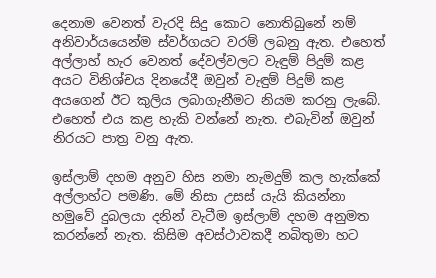දෙනාම වෙනත් වැරදි සිදු කොට නොතිබුනේ නම් අනිවාර්යයෙන්ම ස්වර්ගයට වරම් ලබනු ඇත. එහෙත් අල්ලාහ් හැර වෙනත් දේවල්වලට වැඳුම් පිදුම් කළ අයට විනිශ්චය දිනයේදී ඔවුන් වැඳුම් පිදුම් කළ අයගෙන් ඊට කුලිය ලබාගැනීමට නියම කරනු ලැබේ. එහෙත් එය කළ හැකි වන්නේ නැත. එබැවින් ඔවුන් නිරයට පාත්‍ර වනු ඇත.

ඉස්ලාම් දහම අනුව හිස නමා නැමදුම් කල හැක්කේ අල්ලාහ්ට පමණි. මේ නිසා උසස් යැයි කියන්නා හමුවේ දුබලයා දනින් වැටීම ඉස්ලාම් දහම අනුමත කරන්නේ නැත. කිසිම අවස්ථාවකදී නබිතුමා හට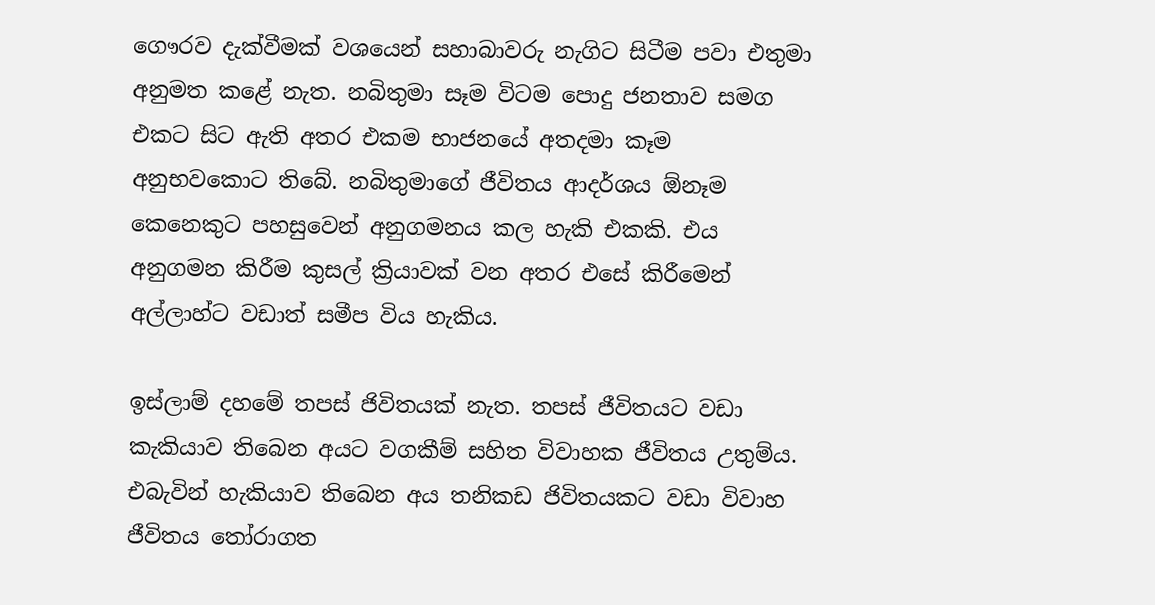ගෞරව දැක්වීමක් වශයෙන් සහාබාවරු නැගිට සිටීම පවා එතුමා අනුමත කළේ නැත. නබිතුමා සෑම විටම පොදු ජනතාව සමග එකට සිට ඇති අතර එකම භාජනයේ අතදමා කෑම අනුභවකොට තිබේ. නබිතුමාගේ ජීවිතය ආදර්ශය ඕනෑම කෙනෙකුට පහසුවෙන් අනුගමනය කල හැකි එකකි. එය අනුගමන කිරීම කුසල් ක්‍රියාවක් වන අතර එසේ කිරීමෙන් අල්ලාහ්ට වඩාත් සමීප විය හැකිය.

ඉස්ලාම් දහමේ තපස් ජිවිතයක් නැත. තපස් ජීවිතයට වඩා කැකියාව තිබෙන අයට වගකීම් සහිත විවාහක ජීවිතය උතුම්ය. එබැවින් හැකියාව තිබෙන අය තනිකඩ ජිවිතයකට වඩා විවාහ ජීවිතය තෝරාගත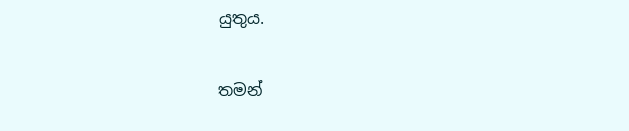යුතුය.

තමන්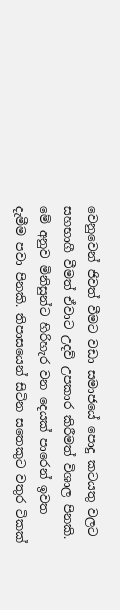වෙනුවෙන් ජිවත් වීමට වඩා සමාජයේ පොදු කටයතු වලට සහභාගී වීමත් ඒවාට උදව් උපකාර කිරීමත් විශාල පිනකි. මේ අනුව මිනිසුන්ට හිරිහැර වන දෙයක් පාරෙන් ඉවත දැමීම පවා පිනකි. තිපාසයෙන් සිටින සතෙකුට වතුර ටිකක්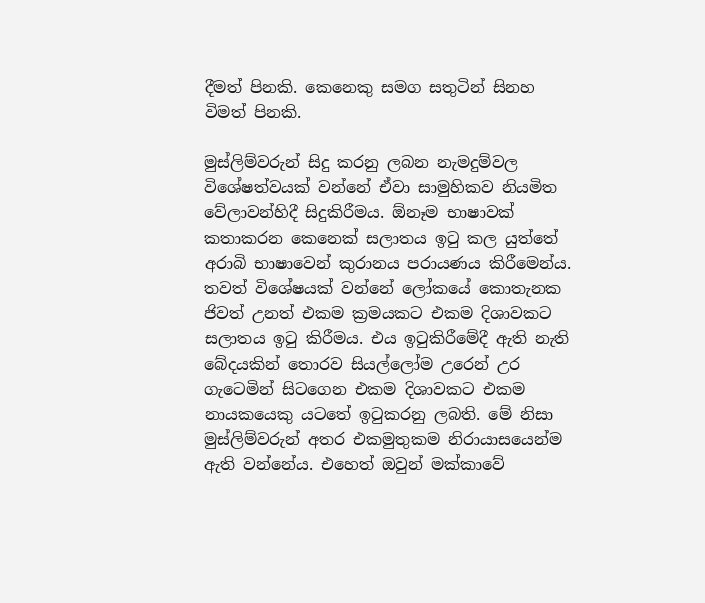දීමත් පිනකි. කෙනෙකු සමග සතුටින් සිනහ විමත් පිනකි.

මුස්ලිම්වරුන් සිදු කරනු ලබන නැමදුම්වල විශේෂත්වයක් වන්නේ ඒවා සාමුහිකව නියමිත වේලාවන්හිදී සිදුකිරීමය. ඕනෑම භාෂාවක් කතාකරන කෙනෙක් සලාතය ඉටු කල යුත්තේ අරාබි භාෂාවෙන් කුරානය පරායණය කිරීමෙන්ය. තවත් විශේෂයක් වන්නේ ලෝකයේ කොතැනක ජිවත් උනත් එකම ක්‍රමයකට එකම දිශාවකට සලාතය ඉටු කිරීමය. එය ඉටුකිරීමේදී ඇති නැති බේදයකින් තොරව සියල්ලෝම උරෙන් උර ගැටෙමින් සිටගෙන එකම දිශාවකට එකම නායකයෙකු යටතේ ඉටුකරනු ලබති. මේ නිසා මුස්ලිම්වරුන් අතර එකමුතුකම නිරායාසයෙන්ම ඇති වන්නේය. එහෙත් ඔවුන් මක්කාවේ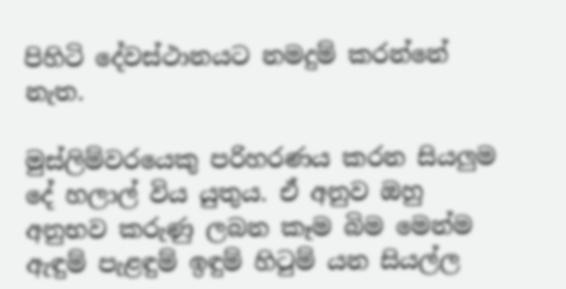පිහිටි දේවස්ථානයට නමදුම් කරන්නේ නැත.

මුස්ලිම්වරයෙකු පරිහරණය කරන සියලුම දේ හලාල් විය යුතුය. ඒ අනුව ඔහු අනුභව කරුණු ලබන කෑම බිම මෙන්ම ඇඳුම් පැළඳුම් ඉඳුම් හිටුම් යන සියල්ල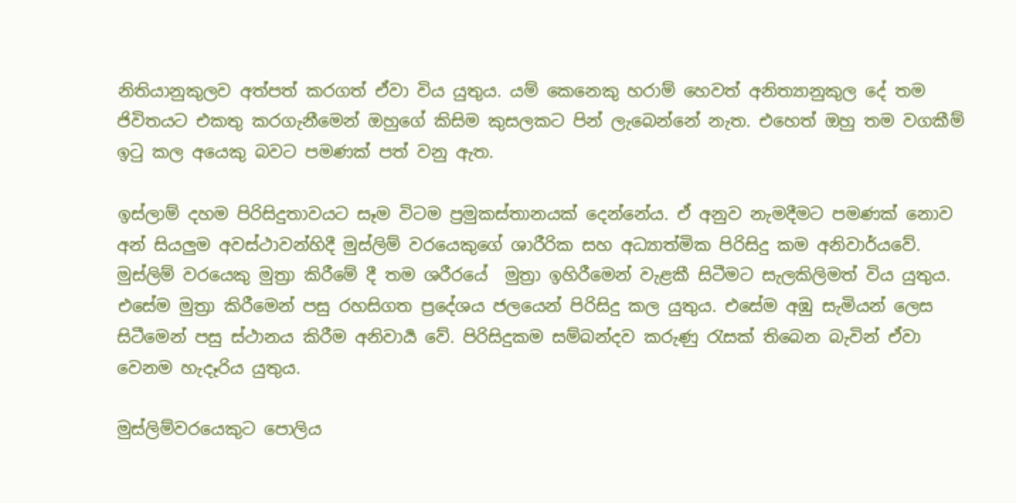නිතියානුකුලව අත්පත් කරගත් ඒවා විය යුතුය. යම් කෙනෙකු හරාම් හෙවත් අනිත්‍යානුකුල දේ තම ජිවිතයට එකතු කරගැනීමෙන් ඔහුගේ කිසිම කුසලකට පින් ලැබෙන්නේ නැත. එහෙත් ඔහු තම වගකීම් ඉටු කල අයෙකු බවට පමණක් පත් වනු ඇත.

ඉස්ලාම් දහම පිරිසිදුතාවයට සෑම විටම ප්‍රමුකස්තානයක් දෙන්නේය. ඒ අනුව නැමදීමට පමණක් නොව අන් සියලුම අවස්ථාවන්හිදී මුස්ලිම් වරයෙකුගේ ශාරීරික සහ අධ්‍යාත්මික පිරිසිදු කම අනිවාර්යවේ. මුස්ලිම් වරයෙකු මුත්‍රා කිරීමේ දී තම ශරීරයේ  මුත්‍රා ඉහිරීමෙන් වැළකී සිටීමට සැලකිලිමත් විය යුතුය. එසේම මුත්‍රා කිරීමෙන් පසු රහසිගත ප්‍රදේශය ජලයෙන් පිරිසිදු කල යුතුය. එසේම අඹු සැමියන් ලෙස සිටීමෙන් පසු ස්ථානය කිරීම අනිවාර්‍ය වේ. පිරිසිදුකම සම්බන්දව කරුණු රැසක් තිබෙන බැවින් ඒවා වෙනම හැදෑරිය යුතුය.

මුස්ලිම්වරයෙකුට පොලිය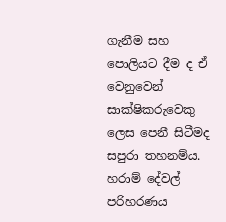ගැනීම සහ පොලියට දීම ද ඒ වෙනුවෙන් සාක්ෂිකරුවෙකු ලෙස පෙනී සිටීමද සපුරා තහනම්ය. හරාම් දේවල් පරිහරණය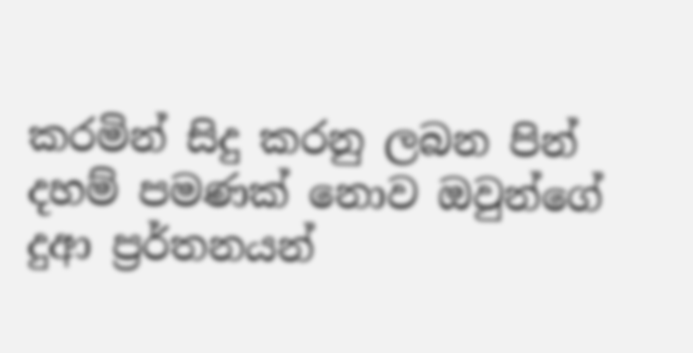කරමින් සිදු කරනු ලබන පින් දහම් පමණක් නොව ඔවුන්ගේ දුආ ප්‍රර්තනයන්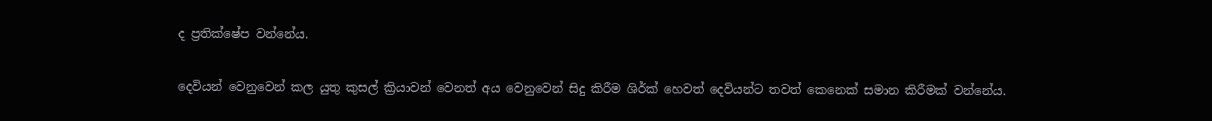ද ප්‍රතික්ෂේප වන්නේය.

දෙවියන් වෙනුවෙන් කල යුතු කුසල් ක්‍රියාවන් වෙනත් අය වෙනුවෙන් සිදු කිරීම ශිර්ක් හෙවත් දෙවියන්ට තවත් කෙනෙක් සමාන කිරීමක් වන්නේය.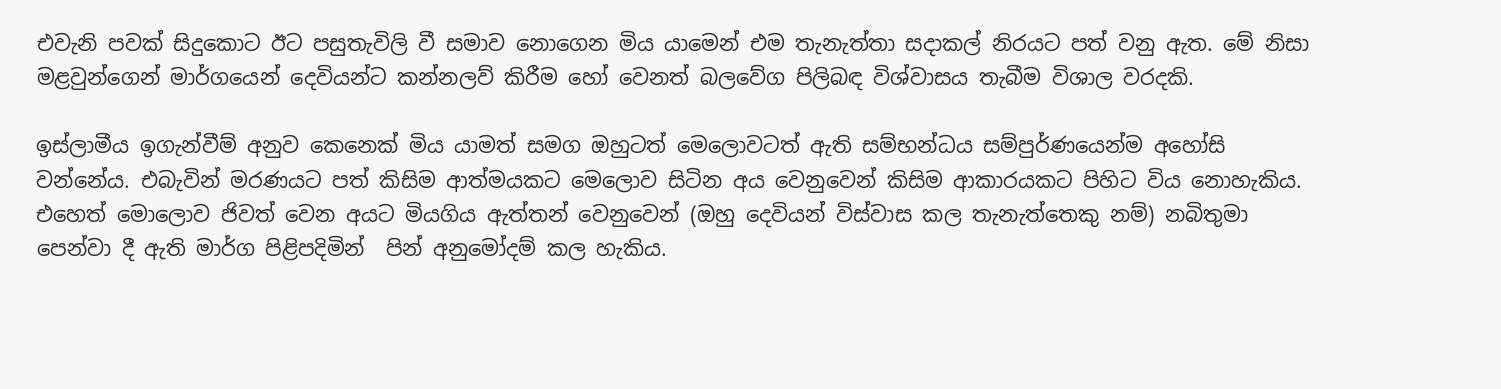එවැනි පවක් සිදුකොට ඊට පසුතැවිලි වී සමාව නොගෙන මිය යාමෙන් එම තැනැත්තා සදාකල් නිරයට පත් වනු ඇත. මේ නිසා මළවුන්ගෙන් මාර්ගයෙන් දෙවියන්ට කන්නලව් කිරීම හෝ වෙනත් බලවේග පිලිබඳ විශ්වාසය තැබීම විශාල වරදකි.

ඉස්ලාමීය ඉගැන්වීම් අනුව කෙනෙක් මිය යාමත් සමග ඔහුටත් මෙලොවටත් ඇති සම්භන්ධය සම්පුර්ණයෙන්ම අහෝසි වන්නේය. එබැවින් මරණයට පත් කිසිම ආත්මයකට මෙලොව සිටින අය වෙනුවෙන් කිසිම ආකාරයකට පිහිට විය නොහැකිය. එහෙත් මොලොව ජිවත් වෙන අයට මියගිය ඇත්තන් වෙනුවෙන් (ඔහු දෙවියන් විස්වාස කල තැනැත්තෙකු නම්) නබිතුමා පෙන්වා දී ඇති මාර්ග පිළිපදිමින්  පින් අනුමෝදම් කල හැකිය.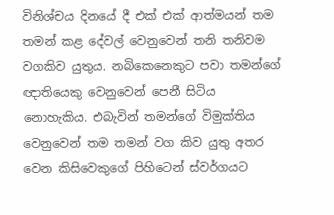විනිශ්චය දිනයේ දී එක් එක් ආත්මයන් තම තමන් කළ දේවල් වෙනුවෙන් තනි තනිවම වගකිව යුතුය. නබිකෙනෙකුට පවා තමන්ගේ ඥාතියෙකු වෙනුවෙන් පෙනී සිටිය නොහැකිය. එබැවින් තමන්ගේ විමුක්තිය වෙනුවෙන් තම තමන් වග කිව යුතු අතර වෙන කිසිවෙකුගේ පිහිටෙන් ස්වර්ගයට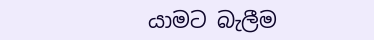යාමට බැලීම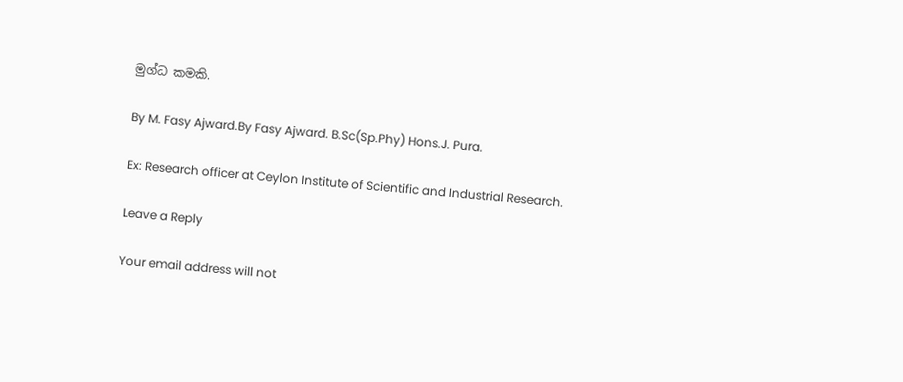මුග්ධ කමකි.

By M. Fasy Ajward.By Fasy Ajward. B.Sc(Sp.Phy) Hons.J. Pura.

Ex: Research officer at Ceylon Institute of Scientific and Industrial Research.

Leave a Reply

Your email address will not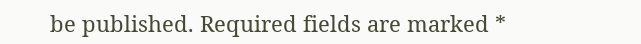be published. Required fields are marked *